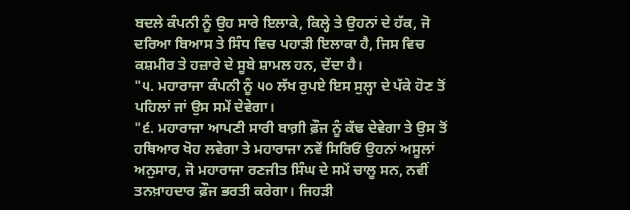ਬਦਲੇ ਕੰਪਨੀ ਨੂੰ ਉਹ ਸਾਰੇ ਇਲਾਕੇ, ਕਿਲ੍ਹੇ ਤੇ ਉਹਨਾਂ ਦੇ ਹੱਕ, ਜੋ ਦਰਿਆ ਬਿਆਸ ਤੇ ਸਿੰਧ ਵਿਚ ਪਹਾੜੀ ਇਲਾਕਾ ਹੈ, ਜਿਸ ਵਿਚ ਕਸ਼ਮੀਰ ਤੇ ਹਜ਼ਾਰੇ ਦੇ ਸੂਬੇ ਸ਼ਾਮਲ ਹਨ, ਦੇਂਦਾ ਹੈ।
"੫. ਮਹਾਰਾਜਾ ਕੰਪਨੀ ਨੂੰ ੫੦ ਲੱਖ ਰੁਪਏ ਇਸ ਸੁਲ੍ਹਾ ਦੇ ਪੱਕੇ ਹੋਣ ਤੋਂ ਪਹਿਲਾਂ ਜਾਂ ਉਸ ਸਮੇਂ ਦੇਵੇਗਾ।
"੬. ਮਹਾਰਾਜਾ ਆਪਣੀ ਸਾਰੀ ਬਾਗ਼ੀ ਫ਼ੌਜ ਨੂੰ ਕੱਢ ਦੇਵੇਗਾ ਤੇ ਉਸ ਤੋਂ ਹਥਿਆਰ ਖੋਹ ਲਵੇਗਾ ਤੇ ਮਹਾਰਾਜਾ ਨਵੇਂ ਸਿਰਿਓਂ ਉਹਨਾਂ ਅਸੂਲਾਂ ਅਨੁਸਾਰ, ਜੋ ਮਹਾਰਾਜਾ ਰਣਜੀਤ ਸਿੰਘ ਦੇ ਸਮੇਂ ਚਾਲੂ ਸਨ, ਨਵੀਂ ਤਨਖ਼ਾਹਦਾਰ ਫ਼ੌਜ ਭਰਤੀ ਕਰੇਗਾ। ਜਿਹੜੀ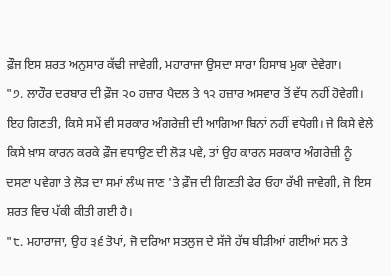ਫ਼ੌਜ ਇਸ ਸ਼ਰਤ ਅਨੁਸਾਰ ਕੱਢੀ ਜਾਵੇਗੀ, ਮਹਾਰਾਜਾ ਉਸਦਾ ਸਾਰਾ ਹਿਸਾਬ ਮੁਕਾ ਦੇਵੇਗਾ।
"੭. ਲਾਹੌਰ ਦਰਬਾਰ ਦੀ ਫ਼ੌਜ ੨੦ ਹਜ਼ਾਰ ਪੈਦਲ ਤੇ ੧੨ ਹਜ਼ਾਰ ਅਸਵਾਰ ਤੋਂ ਵੱਧ ਨਹੀਂ ਹੋਵੇਗੀ। ਇਹ ਗਿਣਤੀ, ਕਿਸੇ ਸਮੇਂ ਵੀ ਸਰਕਾਰ ਅੰਗਰੇਜ਼ੀ ਦੀ ਆਗਿਆ ਬਿਨਾਂ ਨਹੀਂ ਵਧੇਗੀ। ਜੇ ਕਿਸੇ ਵੇਲੇ ਕਿਸੇ ਖ਼ਾਸ ਕਾਰਨ ਕਰਕੇ ਫ਼ੌਜ ਵਧਾਉਣ ਦੀ ਲੋੜ ਪਵੇ, ਤਾਂ ਉਹ ਕਾਰਨ ਸਰਕਾਰ ਅੰਗਰੇਜ਼ੀ ਨੂੰ ਦਸਣਾ ਪਵੇਗਾ ਤੇ ਲੋੜ ਦਾ ਸਮਾਂ ਲੰਘ ਜਾਣ 'ਤੇ ਫ਼ੌਜ ਦੀ ਗਿਣਤੀ ਫੇਰ ਓਹਾ ਰੱਖੀ ਜਾਵੇਗੀ, ਜੋ ਇਸ ਸ਼ਰਤ ਵਿਚ ਪੱਕੀ ਕੀਤੀ ਗਈ ਹੈ।
"੮. ਮਹਾਰਾਜਾ, ਉਹ ੩੬ ਤੋਪਾਂ, ਜੋ ਦਰਿਆ ਸਤਲੁਜ ਦੇ ਸੱਜੇ ਹੱਥ ਬੀੜੀਆਂ ਗਈਆਂ ਸਨ ਤੇ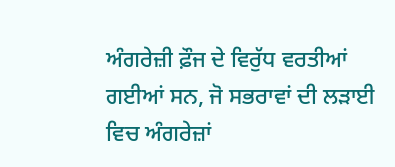ਅੰਗਰੇਜ਼ੀ ਫ਼ੌਜ ਦੇ ਵਿਰੁੱਧ ਵਰਤੀਆਂ ਗਈਆਂ ਸਨ, ਜੋ ਸਭਰਾਵਾਂ ਦੀ ਲੜਾਈ ਵਿਚ ਅੰਗਰੇਜ਼ਾਂ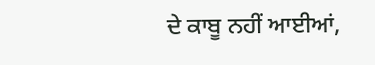ਦੇ ਕਾਬੂ ਨਹੀਂ ਆਈਆਂ,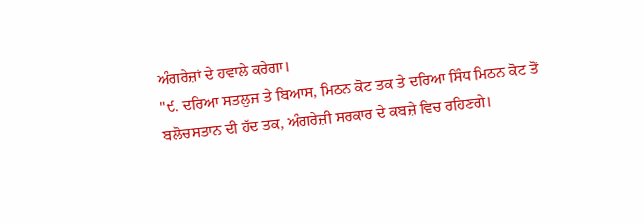ਅੰਗਰੇਜ਼ਾਂ ਦੇ ਹਵਾਲੇ ਕਰੇਗਾ।
"੯. ਦਰਿਆ ਸਤਲੁਜ ਤੇ ਬਿਆਸ, ਮਿਠਨ ਕੋਟ ਤਕ ਤੇ ਦਰਿਆ ਸਿੰਧ ਮਿਠਨ ਕੋਟ ਤੋਂ ਬਲੋਚਸਤਾਨ ਦੀ ਹੱਦ ਤਕ, ਅੰਗਰੇਜ਼ੀ ਸਰਕਾਰ ਦੇ ਕਬਜ਼ੇ ਵਿਚ ਰਹਿਣਗੇ।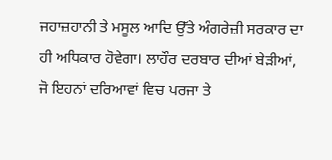ਜਹਾਜ਼ਹਾਨੀ ਤੇ ਮਸੂਲ ਆਦਿ ਉੱਤੇ ਅੰਗਰੇਜ਼ੀ ਸਰਕਾਰ ਦਾ ਹੀ ਅਧਿਕਾਰ ਹੋਵੇਗਾ। ਲਾਹੌਰ ਦਰਬਾਰ ਦੀਆਂ ਬੇੜੀਆਂ, ਜੋ ਇਹਨਾਂ ਦਰਿਆਵਾਂ ਵਿਚ ਪਰਜਾ ਤੇ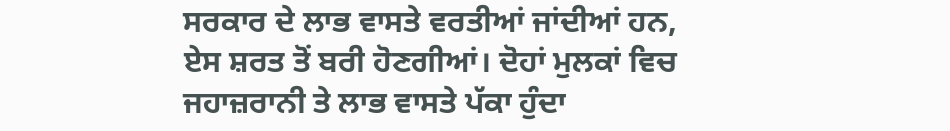ਸਰਕਾਰ ਦੇ ਲਾਭ ਵਾਸਤੇ ਵਰਤੀਆਂ ਜਾਂਦੀਆਂ ਹਨ, ਏਸ ਸ਼ਰਤ ਤੋਂ ਬਰੀ ਹੋਣਗੀਆਂ। ਦੋਹਾਂ ਮੁਲਕਾਂ ਵਿਚ ਜਹਾਜ਼ਰਾਨੀ ਤੇ ਲਾਭ ਵਾਸਤੇ ਪੱਕਾ ਹੁੰਦਾ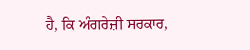ਹੈ, ਕਿ ਅੰਗਰੇਜ਼ੀ ਸਰਕਾਰ,